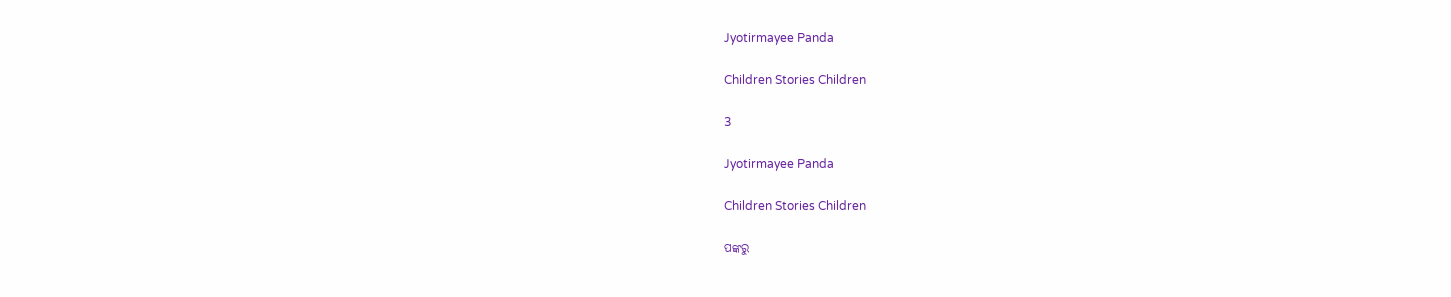Jyotirmayee Panda

Children Stories Children

3

Jyotirmayee Panda

Children Stories Children

ପଙ୍କରୁ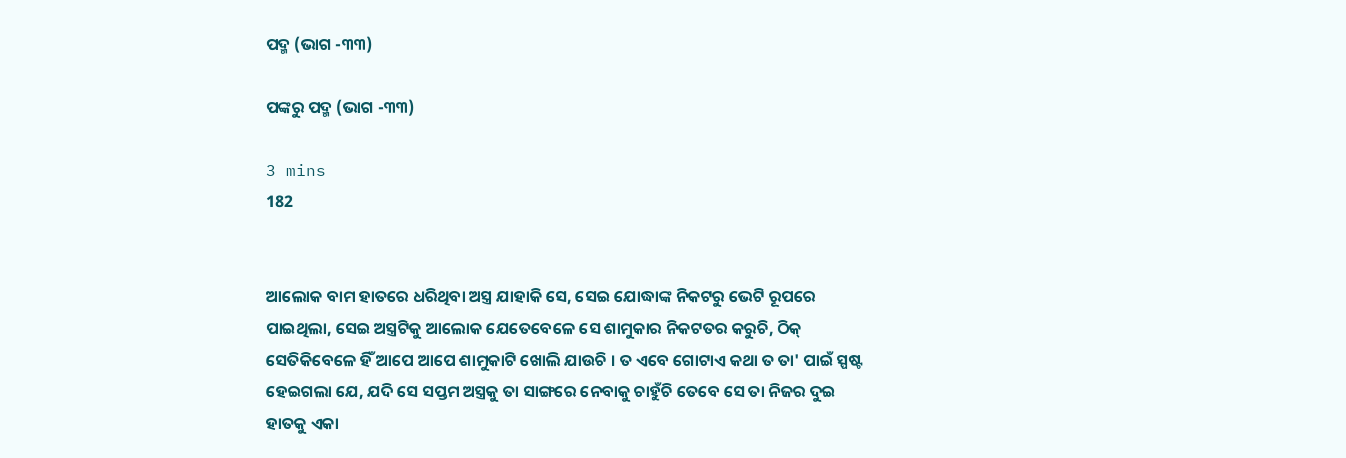ପଦ୍ମ (ଭାଗ -୩୩)

ପଙ୍କରୁ ପଦ୍ମ (ଭାଗ -୩୩)

3 mins
182


ଆଲୋକ ବାମ ହାତରେ ଧରିଥିବା ଅସ୍ତ୍ର ଯାହାକି ସେ, ସେଇ ଯୋଦ୍ଧାଙ୍କ ନିକଟରୁ ଭେଟି ରୂପରେ ପାଇଥିଲା, ସେଇ ଅସ୍ତ୍ରଟିକୁ ଆଲୋକ ଯେତେବେଳେ ସେ ଶାମୁକାର ନିକଟତର କରୁଚି, ଠିକ୍ ସେତିକିବେଳେ ହିଁ ଆପେ ଆପେ ଶାମୁକାଟି ଖୋଲି ଯାଉଚି । ତ ଏବେ ଗୋଟାଏ କଥା ତ ତା' ପାଇଁ ସ୍ପଷ୍ଟ ହେଇଗଲା ଯେ, ଯଦି ସେ ସପ୍ତମ ଅସ୍ତ୍ରକୁ ତା ସାଙ୍ଗରେ ନେବାକୁ ଚାହୁଁଚି ତେବେ ସେ ତା ନିଜର ଦୁଇ ହାତକୁ ଏକା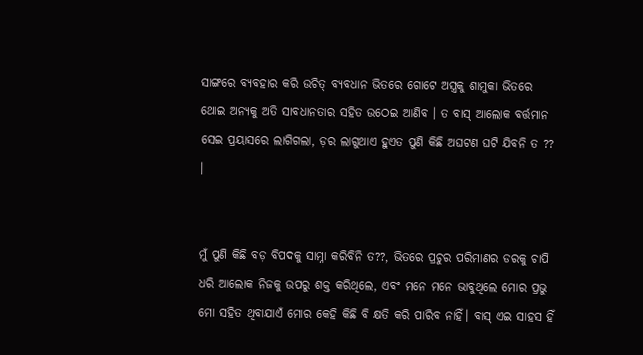ସାଙ୍ଗରେ ବ୍ୟବହାର କରି ଉଚିତ୍ ବ୍ୟବଧାନ ଭିତରେ ଗୋଟେ ଅସ୍ତ୍ରକୁ ଶାମୁକା ଭିତରେ ଥୋଇ ଅନ୍ୟକୁ ଅତି ସାବଧାନତାର ସହିତ ଉଠେଇ ଆଣିବ । ତ ବାସ୍ ଆଲୋକ ବର୍ତ୍ତମାନ ସେଇ ପ୍ରୟାସରେ ଲାଗିଗଲା, ଡ଼ର ଲାଗୁଥାଏ ହୁଏତ ପୁଣି କିଛି ଅଘଟଣ ଘଟି ଯିବନି ତ ?? ।


ମୁଁ ପୁଣି କିଛି ବଡ଼ ବିପଦକୁ ସାମ୍ନା କରିବିନି ତ??, ଭିତରେ ପ୍ରଚୁର ପରିମାଣର ଡରକୁ ଚାପି ଧରି ଆଲୋକ ନିଜକୁ ଉପରୁ ଶକ୍ତ କରିଥିଲେ, ଏବଂ ମନେ ମନେ ଭାବୁଥିଲେ ମୋର ପ୍ରଭୁ ମୋ ସହିତ ଥିବାଯାଏଁ ମୋର କେହି କିଛି ବି କ୍ଷତି କରି ପାରିବ ନାହିଁ। ବାସ୍ ଏଇ ସାହସ ହିଁ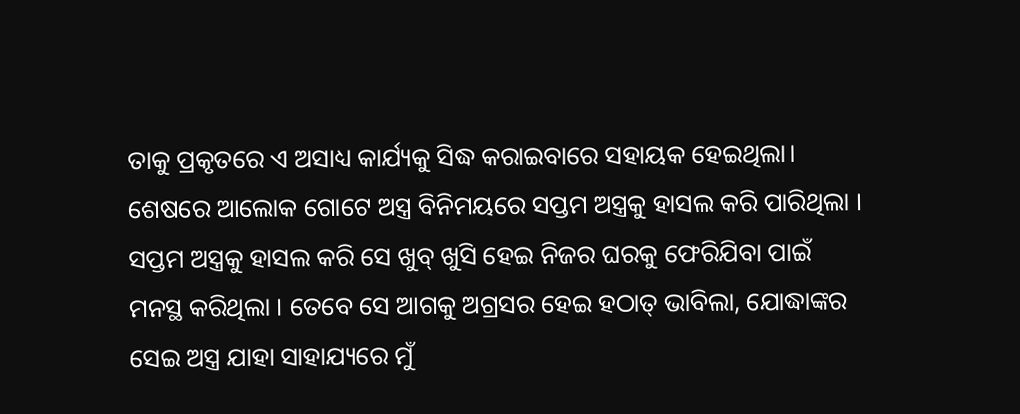ତାକୁ ପ୍ରକୃତରେ ଏ ଅସାଧ୍ୟ କାର୍ଯ୍ୟକୁ ସିଦ୍ଧ କରାଇବାରେ ସହାୟକ ହେଇଥିଲା। ଶେଷରେ ଆଲୋକ ଗୋଟେ ଅସ୍ତ୍ର ବିନିମୟରେ ସପ୍ତମ ଅସ୍ତ୍ରକୁ ହାସଲ କରି ପାରିଥିଲା । ସପ୍ତମ ଅସ୍ତ୍ରକୁ ହାସଲ କରି ସେ ଖୁବ୍ ଖୁସି ହେଇ ନିଜର ଘରକୁ ଫେରିଯିବା ପାଇଁ ମନସ୍ଥ କରିଥିଲା । ତେବେ ସେ ଆଗକୁ ଅଗ୍ରସର ହେଇ ହଠାତ୍ ଭାବିଲା, ଯୋଦ୍ଧାଙ୍କର ସେଇ ଅସ୍ତ୍ର ଯାହା ସାହାଯ୍ୟରେ ମୁଁ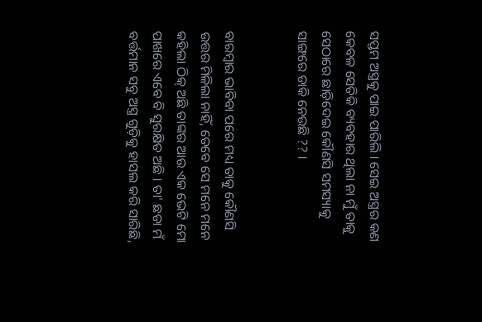ସପ୍ତମ ଅସ୍ତ୍ରକୁ ପାଇ ପାରିଲି । ସେଇ ଅସ୍ତ୍ରର କଣ କେବଳ ସେତିକି ବ୍ୟବହାର ଥିଲା ନା ମୁଁ ତାକୁ ସେଠାରେ ଛାଡ଼ିଦେଇ କୌଣସି ସମସ୍ୟାକୁ ସାଙ୍ଗରେ ଡାକି ନେଉଛି ?? ।


ବାରମ୍ଵାର ଭାବିବା ପରେ ମଧ୍ୟ ତାକୁ କୌଣସି ଉତ୍ତର ମିଳିଲା ନାହିଁ, ତେବେ ସେ ମନେ ମନେ କହିଲା ଠିକ୍ ଅଛି ତାଙ୍କର ଆଉ ଏକ ଭେଟି ମୋ ପାଖରେ ଏବେ ବି ସୁରକ୍ଷିତ ଅଛି । ତା' ଛଡା ମଁ ବର୍ତ୍ତମାନ ସବୁ ଅସ୍ତ୍ର ଗୁଡ଼ିକୁ ହାସଲ କରି ସାରିଛି,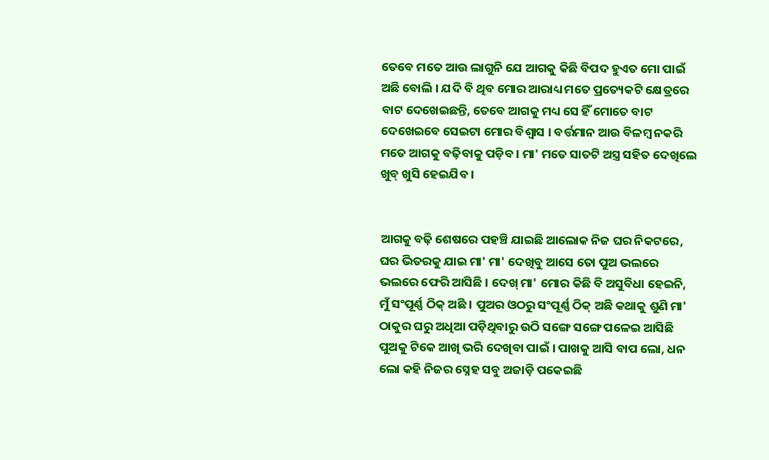ତେବେ ମତେ ଆଉ ଲାଗୁନି ଯେ ଆଗକୁ କିଛି ବିପଦ ହୁଏତ ମୋ ପାଇଁ ଅଛି ବୋଲି । ଯଦି ବି ଥିବ ମୋର ଆରାଧ୍ୟ ମତେ ପ୍ରତ୍ୟେକଟି କ୍ଷେତ୍ରରେ ବାଟ ଦେଖେଇଛନ୍ତି, ତେବେ ଆଗକୁ ମଧ୍ୟ ସେ ହିଁ ମୋତେ ବାଟ ଦେଖେଇବେ ସେଇଟା ମୋର ବିଶ୍ଵାସ । ବର୍ତ୍ତମାନ ଆଉ ବିଳମ୍ୱ ନକରି ମତେ ଆଗକୁ ବଢ଼ିବାକୁ ପଡ଼ିବ । ମା' ମତେ ସାତଟି ଅସ୍ତ୍ର ସହିତ ଦେଖିଲେ ଖୁବ୍ ଖୁସି ହେଇଯିବ ।


ଆଗକୁ ବଢ଼ି ଶେଷରେ ପହଞ୍ଚି ଯାଇଛି ଆଲୋକ ନିଜ ଘର ନିକଟରେ, ଘର ଭିତରକୁ ଯାଇ ମା' ମା' ଦେଖିବୁ ଆସେ ତୋ ପୁଅ ଭଲରେ ଭଲରେ ଫେରି ଆସିଛି । ଦେଖ୍ ମା' ମୋର କିଛି ବି ଅସୁବିଧା ହେଇନି, ମୁଁ ସଂପୂର୍ଣ୍ଣ ଠିକ୍ ଅଛି । ପୁଅର ଓଠରୁ ସଂପୂର୍ଣ୍ଣ ଠିକ୍ ଅଛି କଥାକୁ ଶୁଣି ମା' ଠାକୁର ଘରୁ ଅଧିଆ ପଡ଼ିଥିବାରୁ ଉଠି ସଙ୍ଗେ ସଙ୍ଗେ ପଳେଇ ଆସିଛି ପୁଅକୁ ଟିକେ ଆଖି ଭରି ଦେଖିବା ପାଇଁ । ପାଖକୁ ଆସି ବାପ ଲୋ, ଧନ ଲୋ କହି ନିଜର ସ୍ନେହ ସବୁ ଅଜାଡ଼ି ପକେଇଛି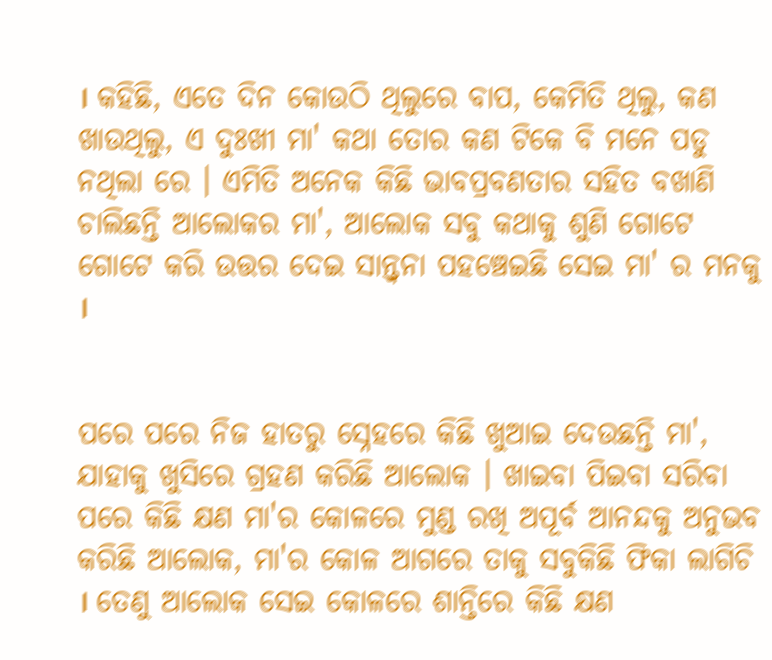। କହିଛି, ଏତେ ଦିନ କୋଉଠି ଥିଲୁରେ ବାପ, କେମିତି ଥିଲୁ, କଣ ଖାଉଥିଲୁ, ଏ ଦୁଃଖୀ ମା' କଥା ତୋର କଣ ଟିକେ ବି ମନେ ପଡୁ ନଥିଲା ରେ । ଏମିତି ଅନେକ କିଛି ଭାବପ୍ରବଣତାର ସହିତ ବଖାଣି ଚାଲିଛନ୍ତି ଆଲୋକର ମା', ଆଲୋକ ସବୁ କଥାକୁ ଶୁଣି ଗୋଟେ ଗୋଟେ କରି ଉତ୍ତର ଦେଇ ସାନ୍ତ୍ଵନା ପହଞ୍ଚେଇଛି ସେଇ ମା' ର ମନକୁ ।


ପରେ ପରେ ନିଜ ହାତରୁ ସ୍ନେହରେ କିଛି ଖୁଆଇ ଦେଉଛନ୍ତି ମା', ଯାହାକୁ ଖୁସିରେ ଗ୍ରହଣ କରିଛି ଆଲୋକ । ଖାଇବା ପିଇବା ସରିବା ପରେ କିଛି କ୍ଷଣ ମା'ର କୋଳରେ ମୁଣ୍ଡ ରଖି ଅପୂର୍ବ ଆନନ୍ଦକୁ ଅନୁଭବ କରିଛି ଆଲୋକ, ମା'ର କୋଳ ଆଗରେ ତାକୁ ସବୁକିଛି ଫିକା ଲାଗିଚି । ତେଣୁ ଆଲୋକ ସେଇ କୋଳରେ ଶାନ୍ତିରେ କିଛି କ୍ଷଣ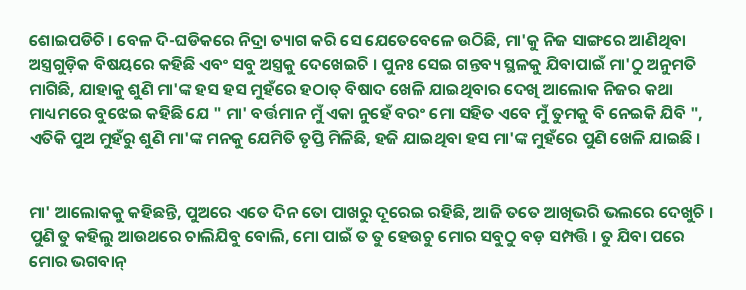ଶୋଇପଡିଚି । ବେଳ ଦି-ଘଡିକରେ ନିଦ୍ରା ତ୍ୟାଗ କରି ସେ ଯେତେବେଳେ ଉଠିଛି, ମା'କୁ ନିଜ ସାଙ୍ଗରେ ଆଣିଥିବା ଅସ୍ତ୍ରଗୁଡ଼ିକ ବିଷୟରେ କହିଛି ଏବଂ ସବୁ ଅସ୍ତ୍ରକୁ ଦେଖେଇଚି । ପୁନଃ ସେଇ ଗନ୍ତବ୍ୟ ସ୍ଥଳକୁ ଯିବାପାଇଁ ମା'ଠୁ ଅନୁମତି ମାଗିଛି, ଯାହାକୁ ଶୁଣି ମା'ଙ୍କ ହସ ହସ ମୁହଁରେ ହଠାତ୍ ବିଷାଦ ଖେଳି ଯାଇଥିବାର ଦେଖି ଆଲୋକ ନିଜର କଥା ମାଧ୍ୟମରେ ବୁଝେଇ କହିଛି ଯେ " ମା' ବର୍ତ୍ତମାନ ମୁଁ ଏକା ନୁହେଁ ବରଂ ମୋ ସହିତ ଏବେ ମୁଁ ତୁମକୁ ବି ନେଇକି ଯିବି ", ଏତିକି ପୁଅ ମୁହଁରୁ ଶୁଣି ମା'ଙ୍କ ମନକୁ ଯେମିତି ତୃପ୍ତି ମିଳିଛି, ହଜି ଯାଇଥିବା ହସ ମା'ଙ୍କ ମୁହଁରେ ପୁଣି ଖେଳି ଯାଇଛି ।


ମା' ଆଲୋକକୁ କହିଛନ୍ତି, ପୁଅରେ ଏତେ ଦିନ ତୋ ପାଖରୁ ଦୂରେଇ ରହିଛି, ଆଜି ତତେ ଆଖିଭରି ଭଲରେ ଦେଖୁଚି । ପୁଣି ତୁ କହିଲୁ ଆଉଥରେ ଚାଲିଯିବୁ ବୋଲି, ମୋ ପାଇଁ ତ ତୁ ହେଉଚୁ ମୋର ସବୁଠୁ ବଡ଼ ସମ୍ପତ୍ତି । ତୁ ଯିବା ପରେ ମୋର ଭଗବାନ୍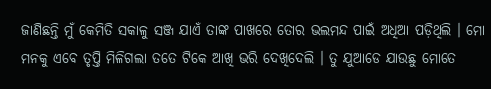ଜାଣିଛନ୍ତି ମୁଁ କେମିତି ସକାଳୁ ସଞ୍ଜ ଯାଏଁ ତାଙ୍କ ପାଖରେ ତୋର ଭଲମନ୍ଦ ପାଇଁ ଅଧିଆ ପଡ଼ିଥିଲି । ମୋ ମନକୁ ଏବେ ତୃପ୍ତି ମିଳିଗଲା ତତେ ଟିକେ ଆଖି ଭରି ଦେଖିଦେଲି । ତୁ ଯୁଆଡେ ଯାଉଛୁ ମୋତେ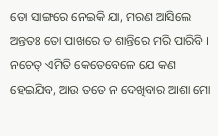ତୋ ସାଙ୍ଗରେ ନେଇକି ଯା, ମରଣ ଆସିଲେ ଅନ୍ତତଃ ତୋ ପାଖରେ ତ ଶାନ୍ତିରେ ମରି ପାରିବି । ନଚେତ୍ ଏମିତି କେତେବେଳେ ଯେ କଣ ହେଇଯିବ, ଆଉ ତତେ ନ ଦେଖିବାର ଆଶା ମୋ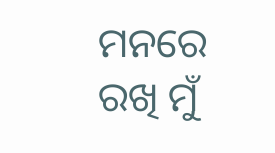ମନରେ ରଖି ମୁଁ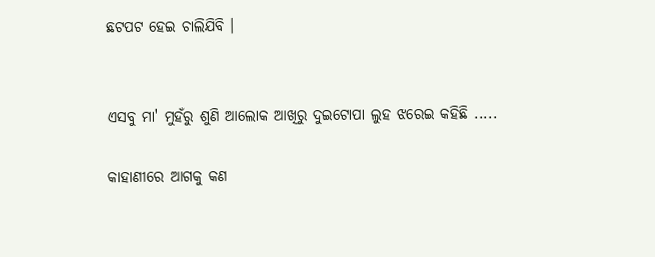ଛଟପଟ ହେଇ ଚାଲିଯିବି ।


ଏସବୁ ମା' ମୁହଁରୁ ଶୁଣି ଆଲୋକ ଆଖିରୁ ଦୁଇଟୋପା ଲୁହ ଝରେଇ କହିଛି .....

କାହାଣୀରେ ଆଗକୁ କଣ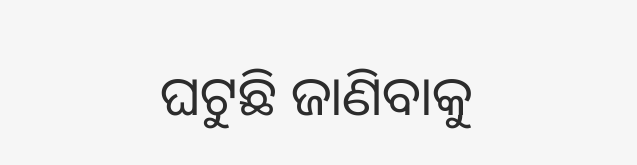ଘଟୁଛି ଜାଣିବାକୁ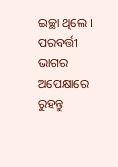ଇଚ୍ଛା ଥିଲେ । ପରବର୍ତ୍ତୀ ଭାଗର ଅପେକ୍ଷାରେ ରୁହନ୍ତୁ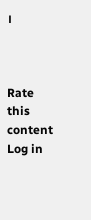।



Rate this content
Log in